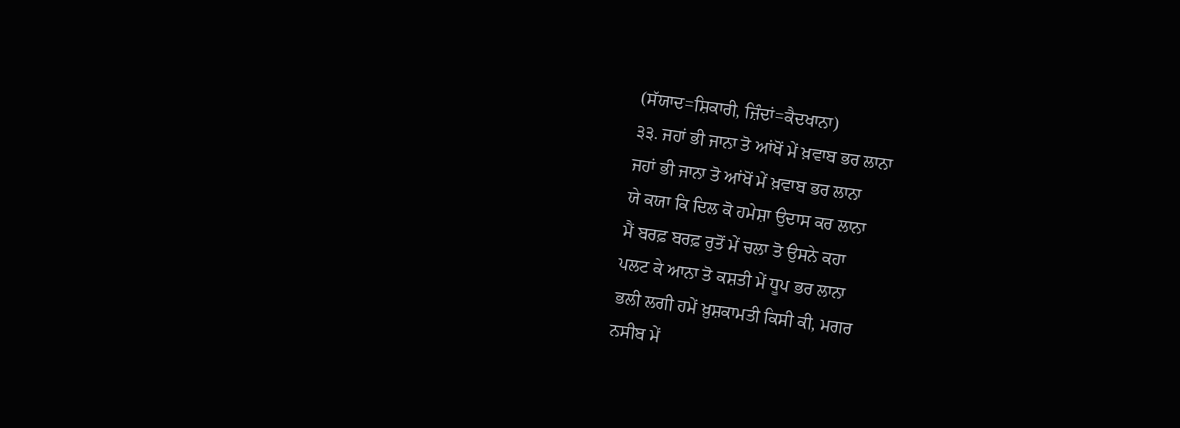(ਸੱਯਾਦ=ਸ਼ਿਕਾਰੀ, ਜ਼ਿੰਦਾਂ=ਕੈਦਖਾਨਾ)
੩੩. ਜਹਾਂ ਭੀ ਜਾਨਾ ਤੋ ਆਂਖੋਂ ਮੇਂ ਖ਼ਵਾਬ ਭਰ ਲਾਨਾ
ਜਹਾਂ ਭੀ ਜਾਨਾ ਤੋ ਆਂਖੋਂ ਮੇਂ ਖ਼ਵਾਬ ਭਰ ਲਾਨਾ
ਯੇ ਕਯਾ ਕਿ ਦਿਲ ਕੋ ਹਮੇਸ਼ਾ ਉਦਾਸ ਕਰ ਲਾਨਾ
ਮੈਂ ਬਰਫ਼ ਬਰਫ਼ ਰੁਤੋਂ ਮੇਂ ਚਲਾ ਤੋ ਉਸਨੇ ਕਹਾ
ਪਲਟ ਕੇ ਆਨਾ ਤੋ ਕਸ਼ਤੀ ਮੇਂ ਧੂਪ ਭਰ ਲਾਨਾ
ਭਲੀ ਲਗੀ ਹਮੇਂ ਖ਼ੁਸ਼ਕਾਮਤੀ ਕਿਸੀ ਕੀ, ਮਗਰ
ਨਸੀਬ ਮੇਂ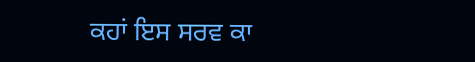ਕਹਾਂ ਇਸ ਸਰਵ ਕਾ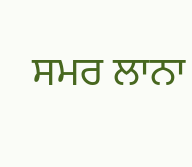ਸਮਰ ਲਾਨਾ